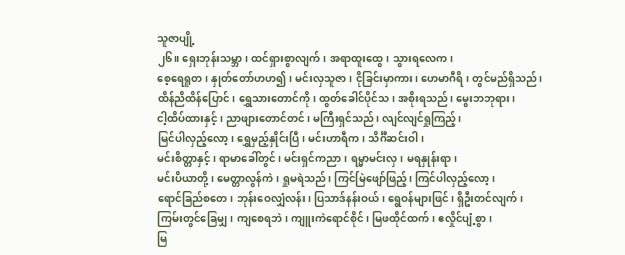သူဇာပျို့
၂၆။ ရှေးဘုန်းသမ္ဘာ၊ ထင်ရှားစွာလျက်၊ အရာထူးထွေ၊ သွားရလေက၊
စေ့ရေရူတ၊ နှုတ်တော်ဟဟ၍၊ မင်းလှသူဇာ၊ ငိုခြင်းမှာကား၊ ဟေမာဂီရိ၊ တွင်မည်ရှိသည်၊
ထိန်ညိထိန်ပြောင်၊ ရွှေသားတောင်ကို၊ ထွတ်ခေါင်ပိုင်သ၊ အစိုးရသည်၊ မွေးဘဘုရား၊
ငါ့ထိပ်ထားနှင့်၊ ညာဖျားတောင်တင်၊ မကြီးရှင်သည်၊ လျင်လျင်ရှုကြည့်၊
မြင်ပါလှည့်လော့၊ ရွှေမှည့်နှိုင်းပြီ၊ မင်းဟာရီက၊ သိင်္ဂီဆင်းဝါ၊
မင်းစိတ္တာနှင့်၊ ရာမာခေါ်တွင်၊ မင်းရှင်ကညာ၊ ရမ္မာမင်းလှ၊ မရနှုန်းရာ၊
မင်းပိယာတို့၊ မေတ္တာလွန်ကဲ၊ ရှုမရဲသည်၊ ကြင်မြဲဖျော်ဖြည့်၊ ကြင်ပါလှည့်လော့၊
ရောင်ခြည်စတေ၊ ဘုန်းဝေလျှံလန်း၊ ပြသာဒ်နန်းဝယ်၊ ရွေဝန်များဖြင်၊ ရှိဦးတင်လျက်၊
ကြမ်းတွင်ခြေမျှ၊ ကျစေရဘဲ၊ ကျူးကဲရောင်စိုင်၊ မြဖထိုင်ထက်၊ ဧလှိုင်ပျံ့စွာ၊
မြ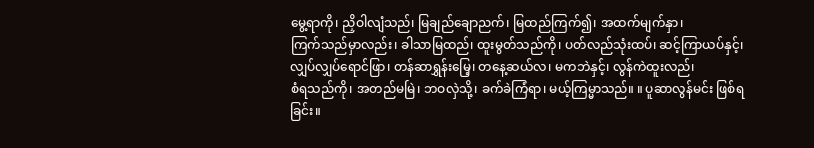မွေ့ရာကို၊ ညှိဝါလျံသည်၊ မြချည်ချောညက်၊ မြထည်ကြက်၍၊ အထက်မျက်နှာ၊
ကြက်သည်မှာလည်း၊ ခါသာမြထည်၊ ထူးမွတ်သည်ကို၊ ပတ်လည်သုံးထပ်၊ ဆင့်ကြာယပ်နှင့်၊
လျှပ်လျှပ်ရောင်ဖြာ၊ တန်ဆာရွှန်းမြေ့၊ တနေ့ဆယ်လ၊ မကဘဲနှင့်၊ လွန်ကဲထူးလည်၊
စံရသည်ကို၊ အတည်မမြဲ၊ ဘဝလှဲသို့၊ ခက်ခဲကြံရာ၊ မယ့်ကြမ္မာသည်။ ။ ပူဆာလွန်မင်း ဖြစ်ရခြင်း။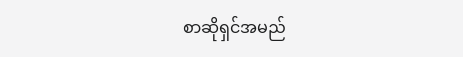စာဆိုရှင်အမည်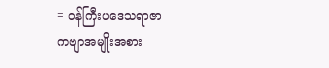= ဝန်ကြီးပဒေသရာဇာ
ကဗျာအမျိုးအစား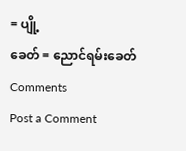= ပျို့
ခေတ် = ညောင်ရမ်းခေတ်
Comments
Post a Comment